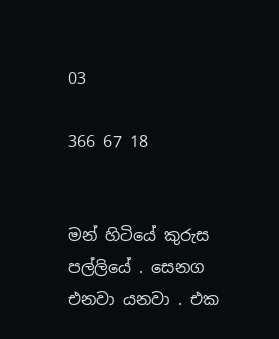03

366 67 18


මන් හිටියේ කුරුස පල්ලියේ . සෙනග එනවා යනවා . එක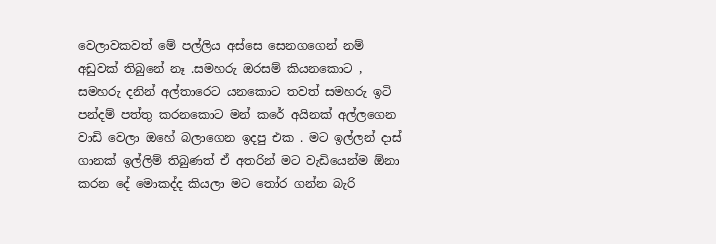වෙලාවකවත් මේ පල්ලිය අස්සෙ සෙනගගෙන් නම් අඩුවක් තිබුනේ නෑ .සමහරු ඔරසම් කියනකොට , සමහරු දනින් අල්තාරෙට යනකොට තවත් සමහරු ඉටි පන්දම් පත්තු කරනකොට මන් කරේ අයිනක් අල්ලගෙන වාඩි වෙලා ඔහේ බලාගෙන ඉදපු එක . මට ඉල්ලන් දාස් ගානක් ඉල්ලිම් තිබුණත් ඒ අතරින් මට වැඩියෙන්ම ඕනා කරන දේ මොකද්ද කියලා මට තෝර ගන්න බැරි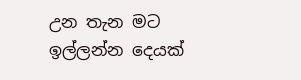උන තැන මට ඉල්ලන්න දෙයක්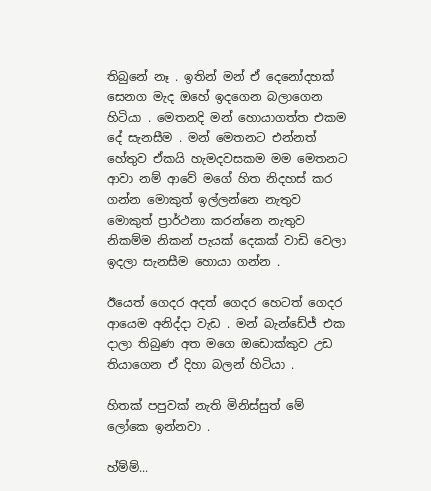තිබුනේ නෑ . ඉතින් මන් ඒ දෙනෝදහක් සෙනග මැද ඔහේ ඉදගෙන බලාගෙන හිටියා . මෙතනදි මන් හොයාගත්ත එකම දේ සැනසීම . මන් මෙතනට එන්නත් හේතුව ඒකයි හැමදවසකම මම මෙතනට ආවා නම් ආවේ මගේ හිත නිදහස් කර ගන්න මොකුත් ඉල්ලන්නෙ නැතුව මොකුත් ප්‍රාර්ථනා කරන්නෙ නැතුව නිකම්ම නිකන් පැයක් දෙකක් වාඩි වෙලා ඉදලා සැනසීම හොයා ගන්න .

ඊයෙත් ගෙදර අදත් ගෙදර හෙටත් ගෙදර ආයෙම අනිද්දා වැඩ . මන් බැන්ඩේජ් එක දාලා තිබුණ අත මගෙ ඔඩොක්කුව උඩ තියාගෙන ඒ දිහා බලන් හිටියා .

හිතක් පපුවක් නැති මිනිස්සුත් මේ ලෝකෙ ඉන්නවා .

හ්ම්ම්...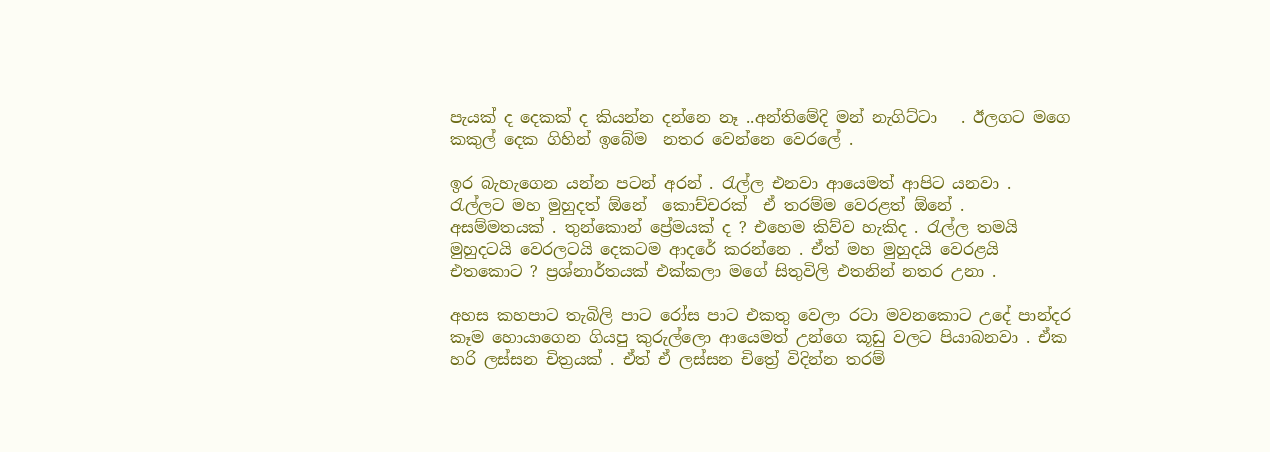පැයක් ද දෙකක් ද කියන්න දන්නෙ නෑ ..අන්තිමේදි මන් නැගිට්ටා   . ඊලගට මගෙ කකුල් දෙක ගිහින් ඉබේම  නතර වෙන්නෙ වෙරලේ .

ඉර බැහැගෙන යන්න පටන් අරන් . රැල්ල එනවා ආයෙමත් ආපිට යනවා .  රැල්ලට මහ මුහුදත් ඕනේ  කොච්චරක්  ඒ තරම්ම වෙරළත් ඕනේ .  අසම්මතයක් . තුන්කොන් ප්‍රේමයක් ද ? එහෙම කිව්ව හැකිද . රැල්ල තමයි මුහුදටයි වෙරලටයි දෙකටම ආදරේ කරන්නෙ . ඒත් මහ මුහුදයි වෙරළයි එතකොට ? ප්‍රශ්නාර්තයක් එක්කලා මගේ සිතුවිලි එතනින් නතර උනා .

අහස කහපාට තැබිලි පාට රෝස පාට එකතු වෙලා රටා මවනකොට උදේ පාන්දර කෑම හොයාගෙන ගියපු කුරුල්ලො ආයෙමත් උන්ගෙ කූඩු වලට පියාබනවා . ඒක හරි ලස්සන චිත්‍රයක් . ඒත් ඒ ලස්සන චිත්‍රේ විදින්න තරම්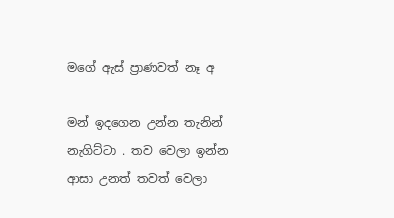මගේ ඇස් ප්‍රාණවත් නෑ අ

මන් ඉදගෙන උන්න තැනින් නැගිට්ටා . තව වෙලා ඉන්න ආසා උනත් තවත් වෙලා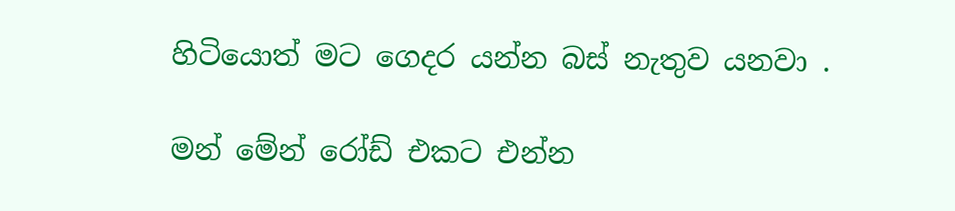හිටියොත් මට ගෙදර යන්න බස් නැතුව යනවා .

මන් මේන් රෝඩ් එකට එන්න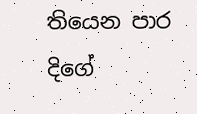තියෙන පාර දිගේ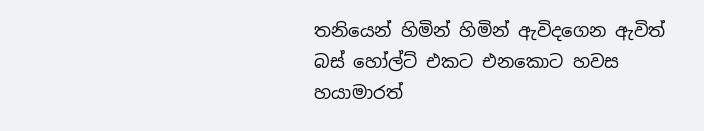තනියෙන් හිමින් හිමින් ඇවිදගෙන ඇවිත් බස් හෝල්ට් එකට එනකොට හවස හයාමාරත්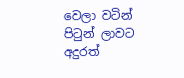වෙලා වටින් පිටුන් ලාවට අදුරත්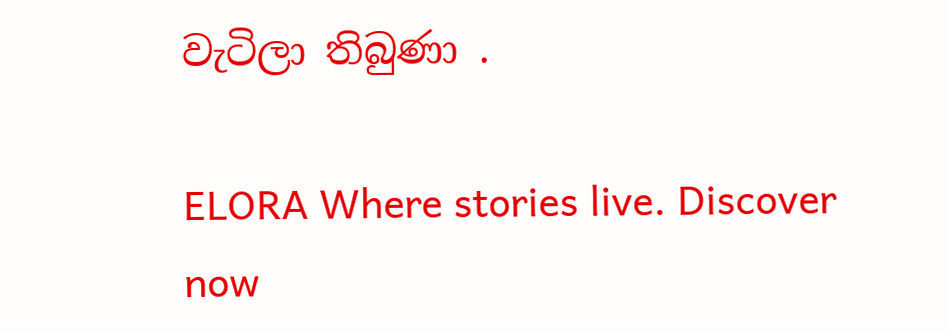වැටිලා තිබුණා .

ELORA Where stories live. Discover now